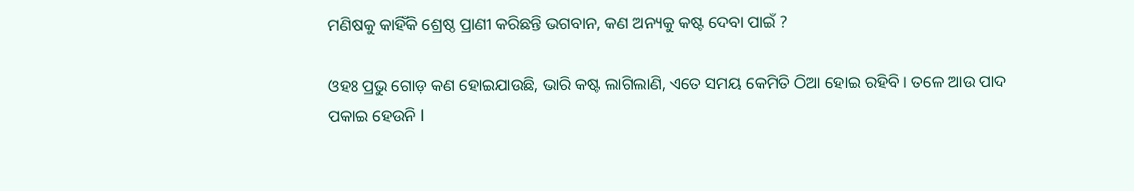ମଣିଷକୁ କାହିଁକି ଶ୍ରେଷ୍ଠ ପ୍ରାଣୀ କରିଛନ୍ତି ଭଗବାନ, କଣ ଅନ୍ୟକୁ କଷ୍ଟ ଦେବା ପାଇଁ ?

ଓହଃ ପ୍ରଭୁ ଗୋଡ଼ କଣ ହୋଇଯାଉଛି, ଭାରି କଷ୍ଟ ଲାଗିଲାଣି, ଏତେ ସମୟ କେମିତି ଠିଆ ହୋଇ ରହିବି । ତଳେ ଆଉ ପାଦ ପକାଇ ହେଉନି l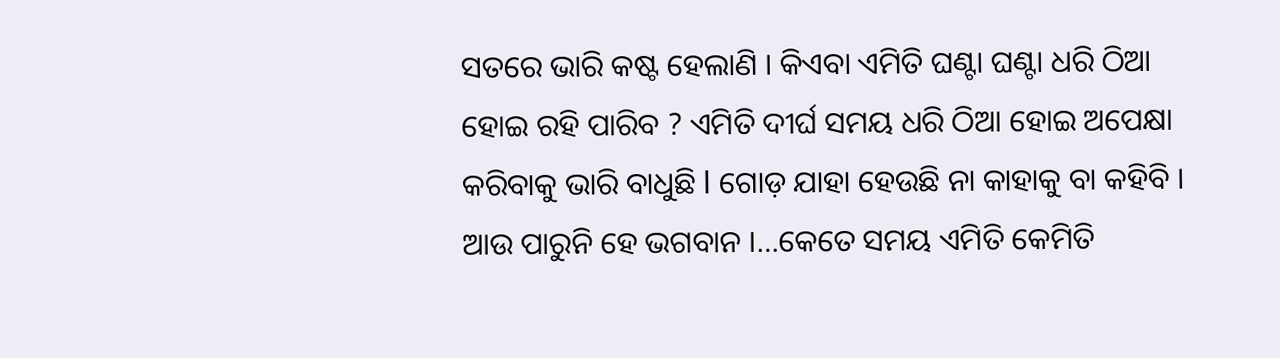ସତରେ ଭାରି କଷ୍ଟ ହେଲାଣି । କିଏବା ଏମିତି ଘଣ୍ଟା ଘଣ୍ଟା ଧରି ଠିଆ ହୋଇ ରହି ପାରିବ ? ଏମିତି ଦୀର୍ଘ ସମୟ ଧରି ଠିଆ ହୋଇ ଅପେକ୍ଷା କରିବାକୁ ଭାରି ବାଧୁଛି l ଗୋଡ଼ ଯାହା ହେଉଛି ନା କାହାକୁ ବା କହିବି । ଆଉ ପାରୁନି ହେ ଭଗବାନ ।…କେତେ ସମୟ ଏମିତି କେମିତି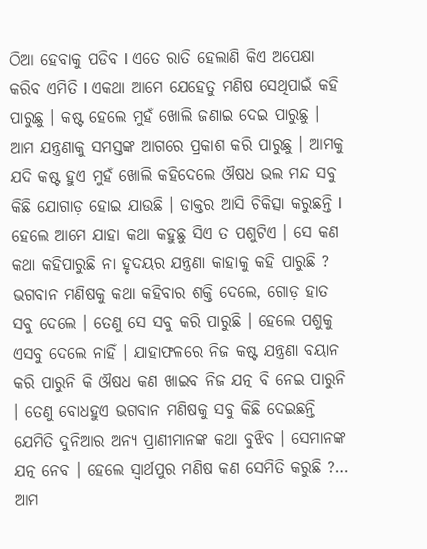ଠିଆ ହେବାକୁ ପଡିବ l ଏତେ ରାତି ହେଲାଣି କିଏ ଅପେକ୍ଷା କରିବ ଏମିତି l ଏକଥା ଆମେ ଯେହେତୁ ମଣିଷ ସେଥିପାଇଁ କହି ପାରୁଛୁ । କଷ୍ଟ ହେଲେ ମୁହଁ ଖୋଲି ଜଣାଇ ଦେଇ ପାରୁଛୁ । ଆମ ଯନ୍ତ୍ରଣାକୁ ସମସ୍ତଙ୍କ ଆଗରେ ପ୍ରକାଶ କରି ପାରୁଛୁ । ଆମକୁ ଯଦି କଷ୍ଟ ହୁଏ ମୁହଁ ଖୋଲି କହିଦେଲେ ଔଷଧ ଭଲ ମନ୍ଦ ସବୁ କିଛି ଯୋଗାଡ଼ ହୋଇ ଯାଉଛି । ଡାକ୍ତର ଆସି ଚିକିତ୍ସା କରୁଛନ୍ତି l ହେଲେ ଆମେ ଯାହା କଥା କହୁଛୁ ସିଏ ତ ପଶୁଟିଏ । ସେ କଣ କଥା କହିପାରୁଛି ନା ହୃଦୟର ଯନ୍ତ୍ରଣା କାହାକୁ କହି ପାରୁଛି ?
ଭଗବାନ ମଣିଷକୁ କଥା କହିବାର ଶକ୍ତି ଦେଲେ, ଗୋଡ଼ ହାତ ସବୁ ଦେଲେ । ତେଣୁ ସେ ସବୁ କରି ପାରୁଛି । ହେଲେ ପଶୁକୁ ଏସବୁ ଦେଲେ ନାହିଁ । ଯାହାଫଳରେ ନିଜ କଷ୍ଟ ଯନ୍ତ୍ରଣା ବୟାନ କରି ପାରୁନି କି ଔଷଧ କଣ ଖାଇବ ନିଜ ଯତ୍ନ ବି ନେଇ ପାରୁନି । ତେଣୁ ବୋଧହୁଏ ଭଗବାନ ମଣିଷକୁ ସବୁ କିଛି ଦେଇଛନ୍ତି ଯେମିତି ଦୁନିଆର ଅନ୍ୟ ପ୍ରାଣୀମାନଙ୍କ କଥା ବୁଝିବ । ସେମାନଙ୍କ ଯତ୍ନ ନେବ । ହେଲେ ସ୍ୱାର୍ଥପୁର ମଣିଷ କଣ ସେମିତି କରୁଛି ?… ଆମ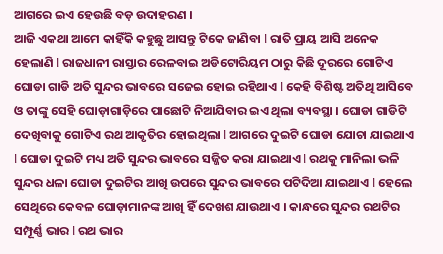ଆଗରେ ଇଏ ହେଉଛି ବଡ଼ ଉଦାହରଣ ।
ଆଜି ଏକଥା ଆମେ କାହିଁକି କହୁଛୁ ଆସନ୍ତୁ ଟିକେ ଜାଣିବା l ରାତି ପ୍ରାୟ ଆସି ଅନେକ ହେଲାଣି l ରାଜଧାନୀ ରାସ୍ତାର ରେଳବାଇ ଅଡିଟୋରିୟମ ଠାରୁ କିଛି ଦୂରରେ ଗୋଟିଏ ଘୋଡା ଗାଡି ଅତି ସୁନ୍ଦର ଭାବରେ ସଜେଇ ହୋଇ ରହିଥାଏ l କେହି ବିଶିଷ୍ଟ ଅତିଥି ଆସିବେ ଓ ତାଙ୍କୁ ସେହି ଘୋଡ଼ାଗାଡ଼ିରେ ପାଛୋଟି ନିଆଯିବାର ଇଏ ଥିଲା ବ୍ୟବସ୍ଥା । ଘୋଡା ଗାଡିଟି ଦେଖିବାକୁ ଗୋଟିଏ ରଥ ଆକୃତିର ହୋଇଥିଲା l ଆଗରେ ଦୁଇଟି ଘୋଡା ଯୋଚା ଯାଇଥାଏ l ଘୋଡା ଦୁଇଟି ମଧ୍ୟ ଅତି ସୁନ୍ଦର ଭାବରେ ସଜ୍ଜିତ କରା ଯାଇଥାଏ l ରଥକୁ ମାନିଲା ଭଳି ସୁନ୍ଦର ଧଳା ଘୋଡା ଦୁଇଟିର ଆଖି ଉପରେ ସୁନ୍ଦର ଭାବରେ ପଟିଦିଆ ଯାଇଥାଏ l ହେଲେ ସେଥିରେ କେବଳ ଘୋଡ଼ାମାନଙ୍କ ଆଖି ହିଁ ଦେଖଶ ଯାଉଥାଏ । କାନ୍ଧରେ ସୁନ୍ଦର ରଥଟିର ସମ୍ପୂର୍ଣ୍ଣ ଭାର l ରଥ ଭାର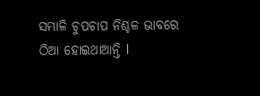ସମ୍ଭାଳି ଚୁପଚାପ ନିଶ୍ଚଳ ଭାବରେ ଠିଆ ହୋଇଥାଆନ୍ତି l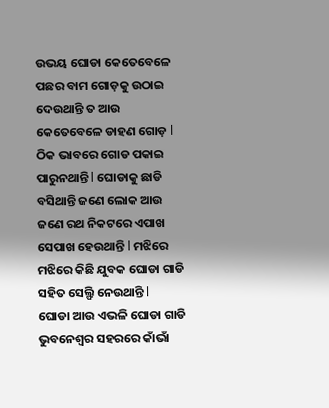ଉଭୟ ଘୋଡା କେତେବେଳେ ପଛର ବାମ ଗୋଡ଼କୁ ଉଠାଇ ଦେଉଥାନ୍ତି ତ ଆଉ କେତେବେଳେ ଡାହଣ ଗୋଡ଼ l ଠିକ ଭାବରେ ଗୋଡ ପକାଇ ପାରୁନଥାନ୍ତି l ଘୋଡାକୁ ଛାଡି ବସିଥାନ୍ତି ଜଣେ ଲୋକ ଆଉ ଜଣେ ରଥ ନିକଟରେ ଏପାଖ ସେପାଖ ହେଉଥାନ୍ତି l ମଝିରେ ମଝିରେ କିଛି ଯୁବକ ଘୋଡା ଗାଡି ସହିତ ସେଲ୍ଫି ନେଉଥାନ୍ତି l
ଘୋଡା ଆଉ ଏଭଳି ଘୋଡା ଗାଡି ଭୁବନେଶ୍ୱର ସହରରେ କାଁଭାଁ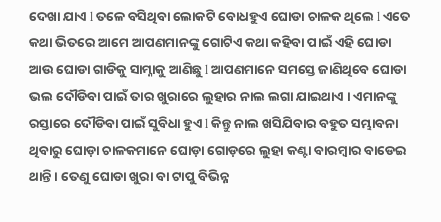ଦେଖା ଯାଏ l ତଳେ ବସିଥିବା ଲୋକଟି ବୋଧହୁଏ ଘୋଡା ଚାଳକ ଥିଲେ l ଏତେ କଥା ଭିତରେ ଆମେ ଆପଣମାନଙ୍କୁ ଗୋଟିଏ କଥା କହିବା ପାଇଁ ଏହି ଘୋଡା ଆଉ ଘୋଡା ଗାଡିକୁ ସାମ୍ନାକୁ ଆଣିଛୁ l ଆପଣମାନେ ସମସ୍ତେ ଜାଣିଥିବେ ଘୋଡା ଭଲ ଦୌଡିବା ପାଇଁ ତାର ଖୁରାରେ ଲୁହାର ନାଲ ଲଗା ଯାଇଥାଏ । ଏମାନଙ୍କୁ ରସ୍ତାରେ ଦୌଡିବା ପାଇଁ ସୁବିଧା ହୁଏ l କିନ୍ତୁ ନାଲ ଖସିଯିବାର ବହୁତ ସମ୍ଭାବନା ଥିବାରୁ ଘୋଡ଼ା ଚାଳକମାନେ ଘୋଡ଼ା ଗୋଡ଼ରେ ଲୁହା କଣ୍ଟା ବାରମ୍ବାର ବାଡେଇ ଥାନ୍ତି । ତେଣୁ ଘୋଡା ଖୁରା ବା ଟାପୁ ବିଭିନ୍ନ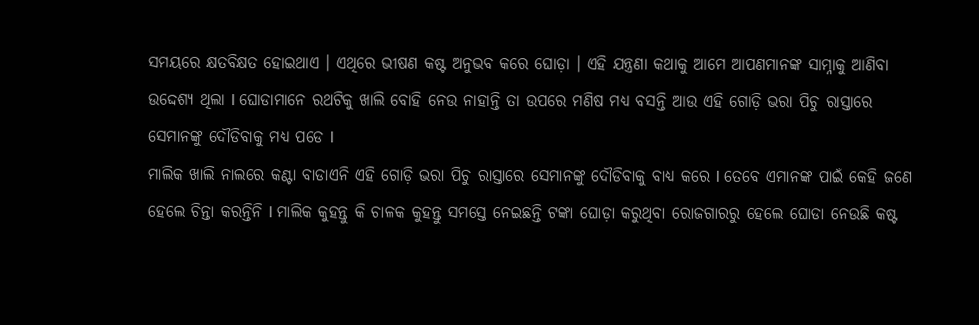ସମୟରେ କ୍ଷତବିକ୍ଷତ ହୋଇଥାଏ । ଏଥିରେ ଭୀଷଣ କଷ୍ଟ ଅନୁଭବ କରେ ଘୋଡ଼ା । ଏହି ଯନ୍ତ୍ରଣା କଥାକୁ ଆମେ ଆପଣମାନଙ୍କ ସାମ୍ନାକୁ ଆଣିବା ଉଦ୍ଦେଶ୍ୟ ଥିଲା l ଘୋଡାମାନେ ରଥଟିକୁ ଖାଲି ବୋହି ନେଉ ନାହାନ୍ତି ତା ଉପରେ ମଣିଷ ମଧ୍ଯ ବସନ୍ତି ଆଉ ଏହି ଗୋଡ଼ି ଭରା ପିଚୁ ରାସ୍ତାରେ ସେମାନଙ୍କୁ ଦୌଡିବାକୁ ମଧ୍ୟ ପଡେ l
ମାଲିକ ଖାଲି ନାଲରେ କଣ୍ଟା ବାଡାଏନି ଏହି ଗୋଡ଼ି ଭରା ପିଚୁ ରାସ୍ତାରେ ସେମାନଙ୍କୁ ଦୌଡିବାକୁ ବାଧ୍ୟ କରେ l ତେବେ ଏମାନଙ୍କ ପାଇଁ କେହି ଜଣେ ହେଲେ ଚିନ୍ତା କରନ୍ତିନି l ମାଲିକ କୁହନ୍ତୁ କି ଚାଳକ କୁହନ୍ତୁ ସମସ୍ତେ ନେଇଛନ୍ତି ଟଙ୍କା ଘୋଡ଼ା କରୁଥିବା ରୋଜଗାରରୁ ହେଲେ ଘୋଡା ନେଉଛି କଷ୍ଟ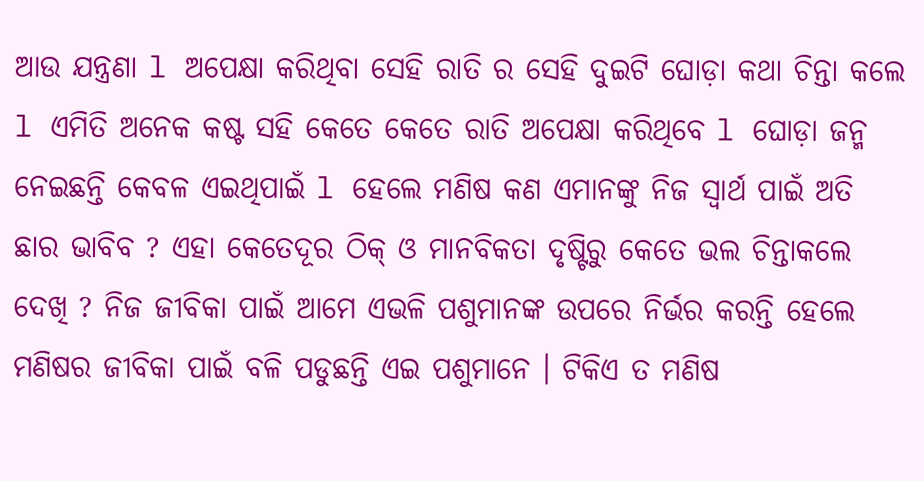ଆଉ ଯନ୍ତ୍ରଣା l ଅପେକ୍ଷା କରିଥିବା ସେହି ରାତି ର ସେହି ଦୁଇଟି ଘୋଡ଼ା କଥା ଚିନ୍ତା କଲେ l ଏମିତି ଅନେକ କଷ୍ଟ ସହି କେତେ କେତେ ରାତି ଅପେକ୍ଷା କରିଥିବେ l ଘୋଡ଼ା ଜନ୍ମ ନେଇଛନ୍ତି କେବଳ ଏଇଥିପାଇଁ l ହେଲେ ମଣିଷ କଣ ଏମାନଙ୍କୁ ନିଜ ସ୍ୱାର୍ଥ ପାଇଁ ଅତି ଛାର ଭାବିବ ? ଏହା କେତେଦୂର ଠିକ୍ ଓ ମାନବିକତା ଦୃଷ୍ଟିରୁ କେତେ ଭଲ ଚିନ୍ତାକଲେ ଦେଖି ? ନିଜ ଜୀବିକା ପାଇଁ ଆମେ ଏଭଳି ପଶୁମାନଙ୍କ ଉପରେ ନିର୍ଭର କରନ୍ତି ହେଲେ ମଣିଷର ଜୀବିକା ପାଇଁ ବଳି ପଡୁଛନ୍ତି ଏଇ ପଶୁମାନେ । ଟିକିଏ ତ ମଣିଷ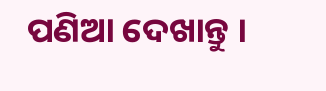ପଣିଆ ଦେଖାନ୍ତୁ ।